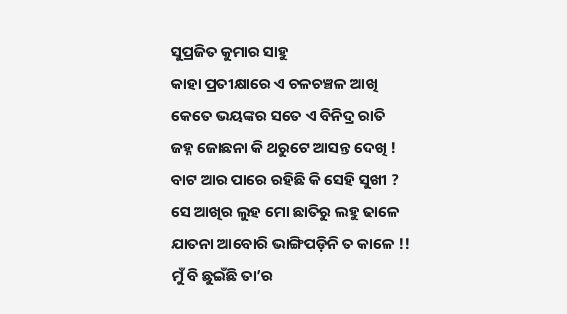ସୁପ୍ରଜିତ କୁମାର ସାହୁ
କାହା ପ୍ରତୀକ୍ଷାରେ ଏ ଚଳଚଞ୍ଚଳ ଆଖି
କେତେ ଭୟଙ୍କର ସତେ ଏ ବିନିଦ୍ର ରାତି
ଜହ୍ନ ଜୋଛନା କି ଥରୁଟେ ଆସନ୍ତ ଦେଖି !
ବାଟ ଆର ପାରେ ରହିଛି କି ସେହି ସୁଖୀ ?
ସେ ଆଖିର ଲୁହ ମୋ ଛାତିରୁ ଲହୁ ଢାଳେ
ଯାତନା ଆବୋରି ଭାଙ୍ଗିପଡ଼ିନି ତ କାଳେ !!
ମୁଁ ବି ଛୁଇଁଛି ତା’ର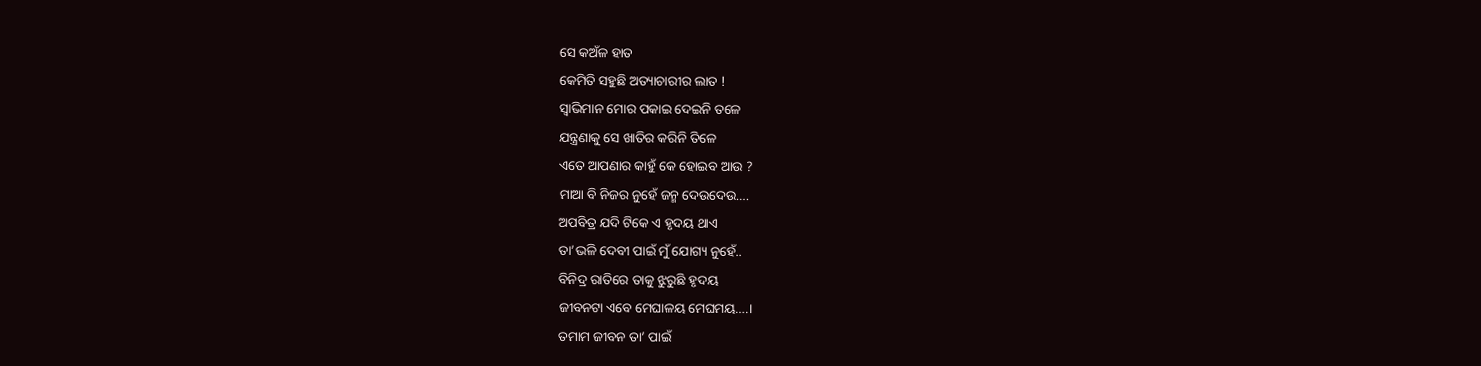ସେ କଅଁଳ ହାତ
କେମିତି ସହୁଛି ଅତ୍ୟାଚାରୀର ଲାତ !
ସ୍ଵାଭିମାନ ମୋର ପକାଇ ଦେଇନି ତଳେ
ଯନ୍ତ୍ରଣାକୁ ସେ ଖାତିର କରିନି ତିଳେ
ଏତେ ଆପଣାର କାହୁଁ କେ ହୋଇବ ଆଉ ?
ମାଆ ବି ନିଜର ନୁହେଁ ଜନ୍ମ ଦେଉଦେଉ….
ଅପବିତ୍ର ଯଦି ଟିକେ ଏ ହୃଦୟ ଥାଏ
ତା’ଭଳି ଦେବୀ ପାଇଁ ମୁଁ ଯୋଗ୍ୟ ନୁହେଁ..
ବିନିଦ୍ର ରାତିରେ ତାକୁ ଝୁରୁଛି ହୃଦୟ
ଜୀବନଟା ଏବେ ମେଘାଳୟ ମେଘମୟ….।
ତମାମ ଜୀବନ ତା’ ପାଇଁ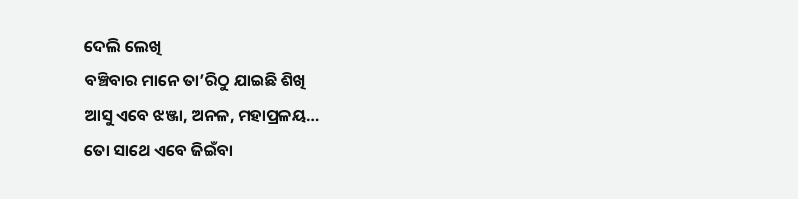ଦେଲି ଲେଖି
ବଞ୍ଚିବାର ମାନେ ତା’ରିଠୁ ଯାଇଛି ଶିଖି
ଆସୁ ଏବେ ଝଞ୍ଜା, ଅନଳ, ମହାପ୍ରଳୟ…
ତୋ ସାଥେ ଏବେ ଜିଇଁବା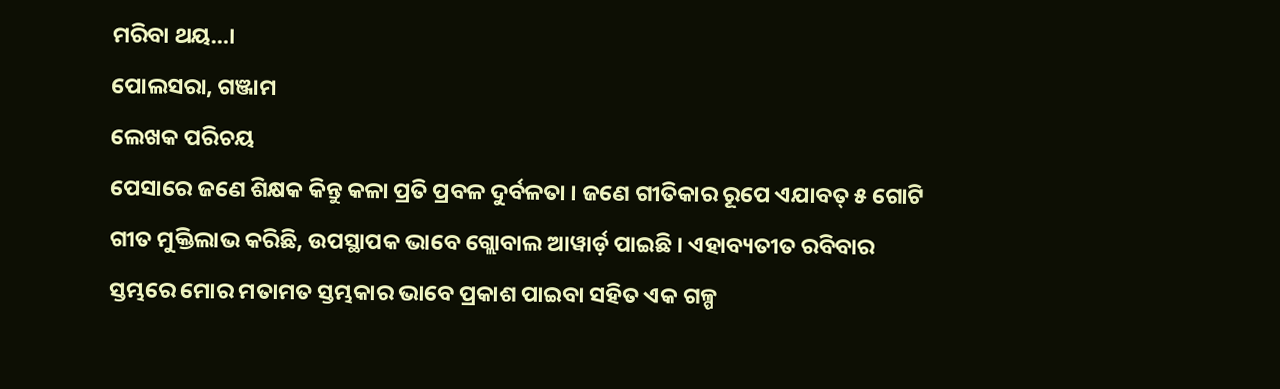ମରିବା ଥୟ…।
ପୋଲସରା, ଗଞ୍ଜାମ
ଲେଖକ ପରିଚୟ
ପେସାରେ ଜଣେ ଶିକ୍ଷକ କିନ୍ତୁ କଳା ପ୍ରତି ପ୍ରବଳ ଦୁର୍ବଳତା । ଜଣେ ଗୀତିକାର ରୂପେ ଏଯାବତ୍ ୫ ଗୋଟି ଗୀତ ମୁକ୍ତିଲାଭ କରିଛି, ଉପସ୍ଥାପକ ଭାବେ ଗ୍ଲୋବାଲ ଆୱାର୍ଡ଼ ପାଇଛି । ଏହାବ୍ୟତୀତ ରବିବାର ସ୍ତମ୍ଭରେ ମୋର ମତାମତ ସ୍ତମ୍ଭକାର ଭାବେ ପ୍ରକାଶ ପାଇବା ସହିତ ଏକ ଗଳ୍ପ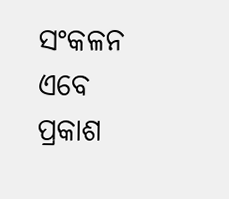ସଂକଳନ ଏବେ ପ୍ରକାଶ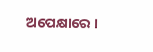ଅପେକ୍ଷାରେ ।